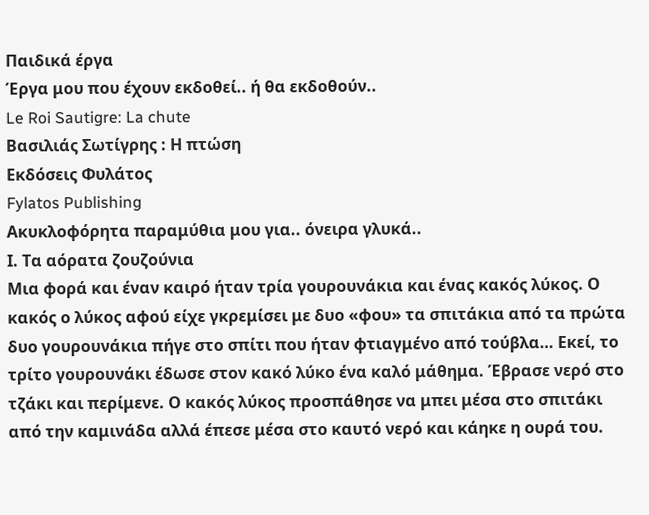Παιδικά έργα
Έργα μου που έχουν εκδοθεί.. ή θα εκδοθούν..
Le Roi Sautigre: La chute
Βασιλιάς Σωτίγρης : Η πτώση
Εκδόσεις Φυλάτος
Fylatos Publishing
Ακυκλοφόρητα παραμύθια μου για.. όνειρα γλυκά..
Ι. Τα αόρατα ζουζούνια
Μια φορά και έναν καιρό ήταν τρία γουρουνάκια και ένας κακός λύκος. Ο κακός ο λύκος αφού είχε γκρεμίσει με δυο «φου» τα σπιτάκια από τα πρώτα δυο γουρουνάκια πήγε στο σπίτι που ήταν φτιαγμένο από τούβλα… Εκεί, το τρίτο γουρουνάκι έδωσε στον κακό λύκο ένα καλό μάθημα. Έβρασε νερό στο τζάκι και περίμενε. Ο κακός λύκος προσπάθησε να μπει μέσα στο σπιτάκι από την καμινάδα αλλά έπεσε μέσα στο καυτό νερό και κάηκε η ουρά του.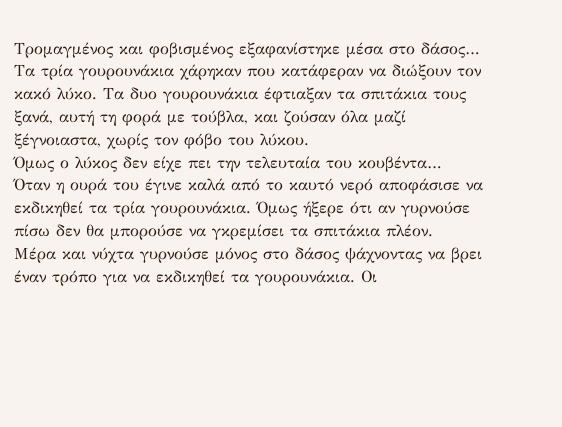Τρομαγμένος και φοβισμένος εξαφανίστηκε μέσα στο δάσος…
Τα τρία γουρουνάκια χάρηκαν που κατάφεραν να διώξουν τον κακό λύκο. Τα δυο γουρουνάκια έφτιαξαν τα σπιτάκια τους ξανά, αυτή τη φορά με τούβλα, και ζούσαν όλα μαζί ξέγνοιαστα, χωρίς τον φόβο του λύκου.
Όμως ο λύκος δεν είχε πει την τελευταία του κουβέντα…
Όταν η ουρά του έγινε καλά από το καυτό νερό αποφάσισε να εκδικηθεί τα τρία γουρουνάκια. Όμως ήξερε ότι αν γυρνούσε πίσω δεν θα μπορούσε να γκρεμίσει τα σπιτάκια πλέον.
Μέρα και νύχτα γυρνούσε μόνος στο δάσος ψάχνοντας να βρει έναν τρόπο για να εκδικηθεί τα γουρουνάκια. Οι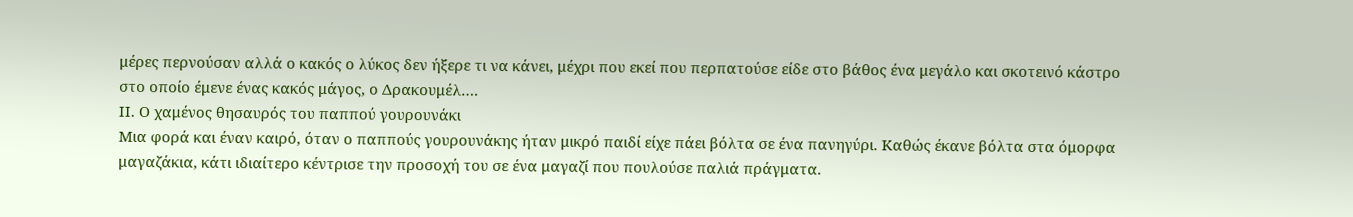μέρες περνούσαν αλλά ο κακός ο λύκος δεν ήξερε τι να κάνει, μέχρι που εκεί που περπατούσε είδε στο βάθος ένα μεγάλο και σκοτεινό κάστρο στο οποίο έμενε ένας κακός μάγος, ο Δρακουμέλ….
ΙΙ. Ο χαμένος θησαυρός του παππού γουρουνάκι
Μια φορά και έναν καιρό, όταν ο παππούς γουρουνάκης ήταν μικρό παιδί είχε πάει βόλτα σε ένα πανηγύρι. Καθώς έκανε βόλτα στα όμορφα μαγαζάκια, κάτι ιδιαίτερο κέντρισε την προσοχή του σε ένα μαγαζί που πουλούσε παλιά πράγματα.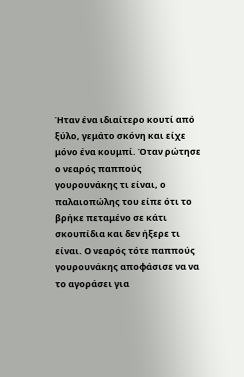Ήταν ένα ιδιαίτερο κουτί από ξύλο, γεμάτο σκόνη και είχε μόνο ένα κουμπί. Όταν ρώτησε ο νεαρός παππούς γουρουνάκης τι είναι, ο παλαιοπώλης του είπε ότι το βρήκε πεταμένο σε κάτι σκουπίδια και δεν ήξερε τι είναι. Ο νεαρός τότε παππούς γουρουνάκης αποφάσισε να να το αγοράσει για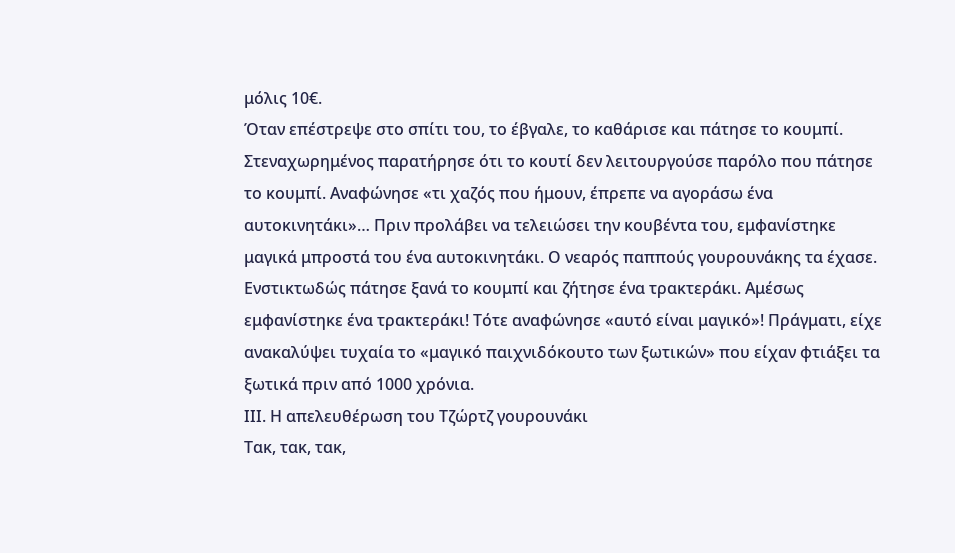μόλις 10€.
Όταν επέστρεψε στο σπίτι του, το έβγαλε, το καθάρισε και πάτησε το κουμπί. Στεναχωρημένος παρατήρησε ότι το κουτί δεν λειτουργούσε παρόλο που πάτησε το κουμπί. Αναφώνησε «τι χαζός που ήμουν, έπρεπε να αγοράσω ένα αυτοκινητάκι»… Πριν προλάβει να τελειώσει την κουβέντα του, εμφανίστηκε μαγικά μπροστά του ένα αυτοκινητάκι. Ο νεαρός παππούς γουρουνάκης τα έχασε. Ενστικτωδώς πάτησε ξανά το κουμπί και ζήτησε ένα τρακτεράκι. Αμέσως εμφανίστηκε ένα τρακτεράκι! Τότε αναφώνησε «αυτό είναι μαγικό»! Πράγματι, είχε ανακαλύψει τυχαία το «μαγικό παιχνιδόκουτο των ξωτικών» που είχαν φτιάξει τα ξωτικά πριν από 1000 χρόνια.
ΙΙΙ. Η απελευθέρωση του Τζώρτζ γουρουνάκι
Τακ, τακ, τακ,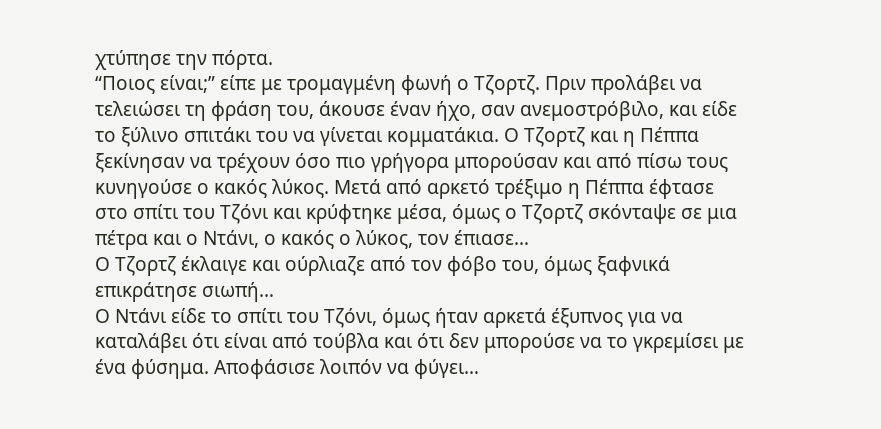χτύπησε την πόρτα.
“Ποιος είναι;” είπε με τρομαγμένη φωνή ο Τζορτζ. Πριν προλάβει να τελειώσει τη φράση του, άκουσε έναν ήχο, σαν ανεμοστρόβιλο, και είδε το ξύλινο σπιτάκι του να γίνεται κομματάκια. Ο Τζορτζ και η Πέππα ξεκίνησαν να τρέχουν όσο πιο γρήγορα μπορούσαν και από πίσω τους κυνηγούσε ο κακός λύκος. Μετά από αρκετό τρέξιμο η Πέππα έφτασε στο σπίτι του Τζόνι και κρύφτηκε μέσα, όμως ο Τζορτζ σκόνταψε σε μια πέτρα και ο Ντάνι, ο κακός ο λύκος, τον έπιασε…
Ο Τζορτζ έκλαιγε και ούρλιαζε από τον φόβο του, όμως ξαφνικά επικράτησε σιωπή…
Ο Ντάνι είδε το σπίτι του Τζόνι, όμως ήταν αρκετά έξυπνος για να καταλάβει ότι είναι από τούβλα και ότι δεν μπορούσε να το γκρεμίσει με ένα φύσημα. Αποφάσισε λοιπόν να φύγει…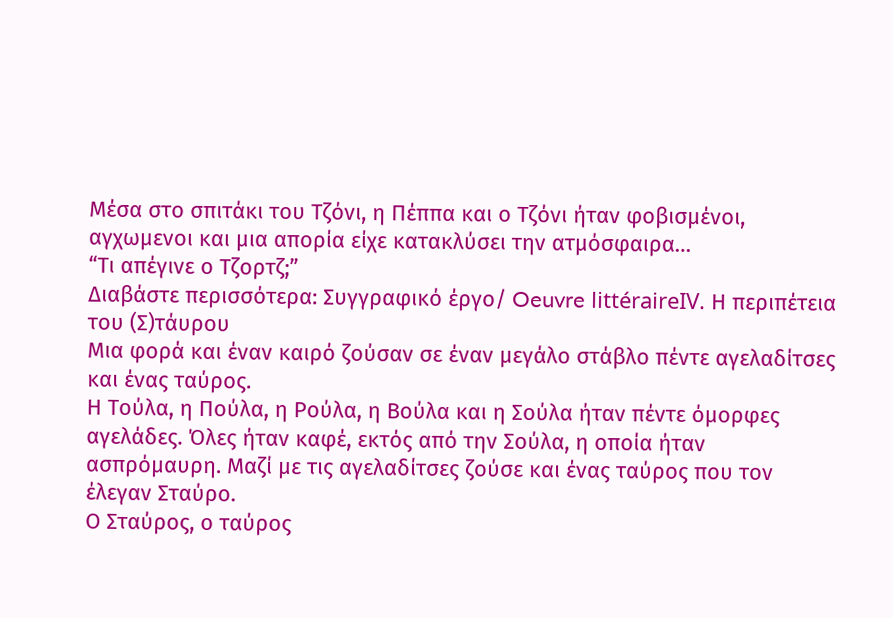Μέσα στο σπιτάκι του Τζόνι, η Πέππα και ο Τζόνι ήταν φοβισμένοι, αγχωμενοι και μια απορία είχε κατακλύσει την ατμόσφαιρα…
“Τι απέγινε ο Τζορτζ;”
Διαβάστε περισσότερα: Συγγραφικό έργο/ Oeuvre littéraireIV. Η περιπέτεια του (Σ)τάυρου
Μια φορά και έναν καιρό ζούσαν σε έναν μεγάλο στάβλο πέντε αγελαδίτσες και ένας ταύρος.
Η Τούλα, η Πούλα, η Ρούλα, η Βούλα και η Σούλα ήταν πέντε όμορφες αγελάδες. Όλες ήταν καφέ, εκτός από την Σούλα, η οποία ήταν ασπρόμαυρη. Μαζί με τις αγελαδίτσες ζούσε και ένας ταύρος που τον έλεγαν Σταύρο.
Ο Σταύρος, ο ταύρος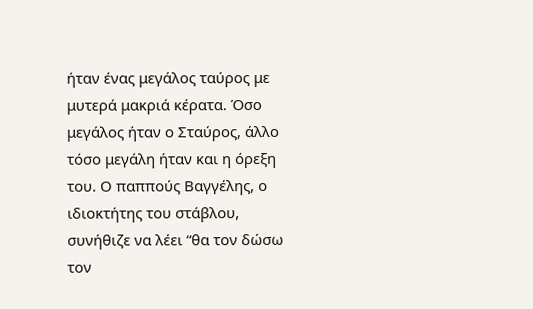ήταν ένας μεγάλος ταύρος με μυτερά μακριά κέρατα. Όσο μεγάλος ήταν ο Σταύρος, άλλο τόσο μεγάλη ήταν και η όρεξη του. Ο παππούς Βαγγέλης, ο ιδιοκτήτης του στάβλου, συνήθιζε να λέει “θα τον δώσω τον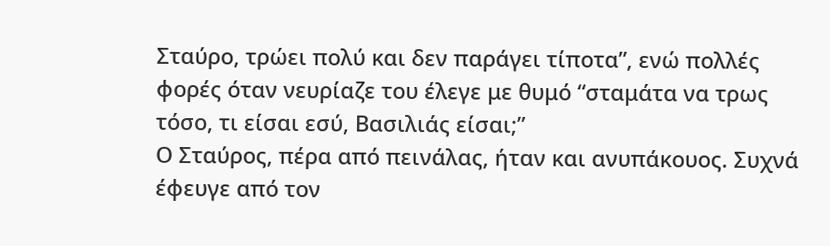Σταύρο, τρώει πολύ και δεν παράγει τίποτα”, ενώ πολλές φορές όταν νευρίαζε του έλεγε με θυμό “σταμάτα να τρως τόσο, τι είσαι εσύ, Βασιλιάς είσαι;”
Ο Σταύρος, πέρα από πεινάλας, ήταν και ανυπάκουος. Συχνά έφευγε από τον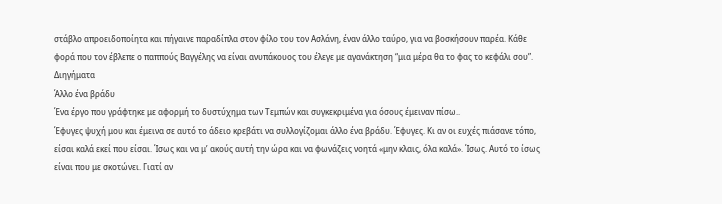στάβλο απροειδοποίητα και πήγαινε παραδίπλα στον φίλο του τον Ασλάνη, έναν άλλο ταύρο, για να βοσκήσουν παρέα. Κάθε φορά που τον έβλεπε ο παππούς Βαγγέλης να είναι ανυπάκουος του έλεγε με αγανάκτηση “μια μέρα θα το φας το κεφάλι σου”.
Διηγήματα
Άλλο ένα βράδυ
Ένα έργο που γράφτηκε με αφορμή το δυστύχημα των Τεμπών και συγκεκριμένα για όσους έμειναν πίσω..
Έφυγες ψυχή μου και έμεινα σε αυτό το άδειο κρεβάτι να συλλογίζομαι άλλο ένα βράδυ. Έφυγες. Κι αν οι ευχές πιάσανε τόπο, είσαι καλά εκεί που είσαι. Ίσως και να μ’ ακούς αυτή την ώρα και να φωνάζεις νοητά «μην κλαις, όλα καλά». Ίσως. Αυτό το ίσως είναι που με σκοτώνει. Γιατί αν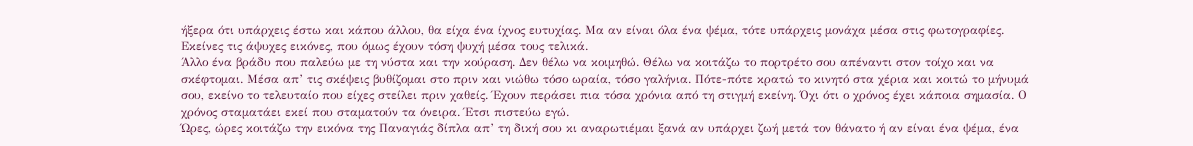ήξερα ότι υπάρχεις έστω και κάπου άλλου, θα είχα ένα ίχνος ευτυχίας. Μα αν είναι όλα ένα ψέμα, τότε υπάρχεις μονάχα μέσα στις φωτογραφίες. Εκείνες τις άψυχες εικόνες, που όμως έχουν τόση ψυχή μέσα τους τελικά.
Άλλο ένα βράδυ που παλεύω με τη νύστα και την κούραση. Δεν θέλω να κοιμηθώ. Θέλω να κοιτάζω το πορτρέτο σου απέναντι στον τοίχο και να σκέφτομαι. Μέσα απ’ τις σκέψεις βυθίζομαι στο πριν και νιώθω τόσο ωραία, τόσο γαλήνια. Πότε-πότε κρατώ το κινητό στα χέρια και κοιτώ το μήνυμά σου, εκείνο το τελευταίο που είχες στείλει πριν χαθείς. Έχουν περάσει πια τόσα χρόνια από τη στιγμή εκείνη. Όχι ότι ο χρόνος έχει κάποια σημασία. Ο χρόνος σταματάει εκεί που σταματούν τα όνειρα. Έτσι πιστεύω εγώ.
Ώρες, ώρες κοιτάζω την εικόνα της Παναγιάς δίπλα απ’ τη δική σου κι αναρωτιέμαι ξανά αν υπάρχει ζωή μετά τον θάνατο ή αν είναι ένα ψέμα, ένα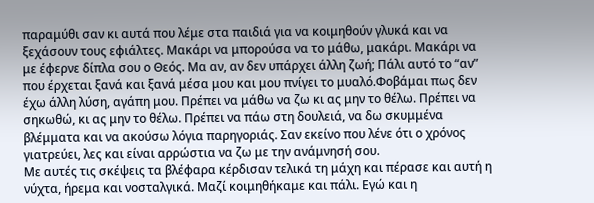παραμύθι σαν κι αυτά που λέμε στα παιδιά για να κοιμηθούν γλυκά και να ξεχάσουν τους εφιάλτες. Μακάρι να μπορούσα να το μάθω, μακάρι. Μακάρι να με έφερνε δίπλα σου ο Θεός. Μα αν, αν δεν υπάρχει άλλη ζωή; Πάλι αυτό το “αν” που έρχεται ξανά και ξανά μέσα μου και μου πνίγει το μυαλό.Φοβάμαι πως δεν έχω άλλη λύση, αγάπη μου. Πρέπει να μάθω να ζω κι ας μην το θέλω. Πρέπει να σηκωθώ, κι ας μην το θέλω. Πρέπει να πάω στη δουλειά, να δω σκυμμένα βλέμματα και να ακούσω λόγια παρηγοριάς. Σαν εκείνο που λένε ότι ο χρόνος γιατρεύει, λες και είναι αρρώστια να ζω με την ανάμνησή σου.
Με αυτές τις σκέψεις τα βλέφαρα κέρδισαν τελικά τη μάχη και πέρασε και αυτή η νύχτα, ήρεμα και νοσταλγικά. Μαζί κοιμηθήκαμε και πάλι. Εγώ και η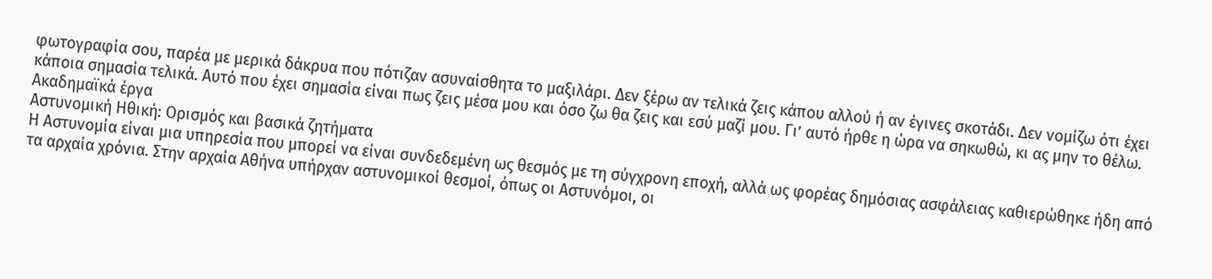φωτογραφία σου, παρέα με μερικά δάκρυα που πότιζαν ασυναίσθητα το μαξιλάρι. Δεν ξέρω αν τελικά ζεις κάπου αλλού ή αν έγινες σκοτάδι. Δεν νομίζω ότι έχει κάποια σημασία τελικά. Αυτό που έχει σημασία είναι πως ζεις μέσα μου και όσο ζω θα ζεις και εσύ μαζί μου. Γι’ αυτό ήρθε η ώρα να σηκωθώ, κι ας μην το θέλω.
Ακαδημαϊκά έργα
Αστυνομική Ηθική: Ορισμός και βασικά ζητήματα
Η Αστυνομία είναι μια υπηρεσία που μπορεί να είναι συνδεδεμένη ως θεσμός με τη σύγχρονη εποχή, αλλά ως φορέας δημόσιας ασφάλειας καθιερώθηκε ήδη από τα αρχαία χρόνια. Στην αρχαία Αθήνα υπήρχαν αστυνομικοί θεσμοί, όπως οι Αστυνόμοι, οι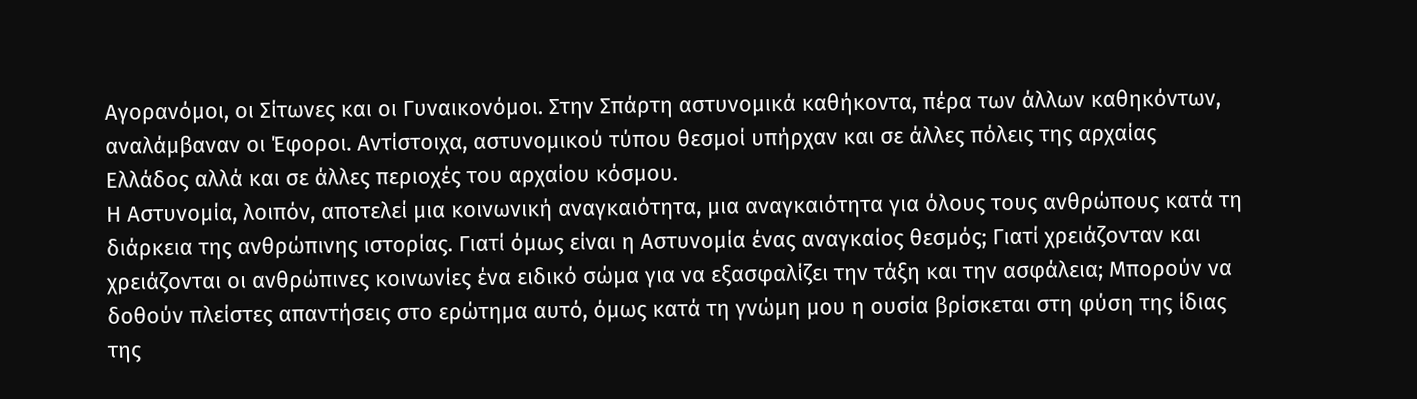Αγορανόμοι, οι Σίτωνες και οι Γυναικονόμοι. Στην Σπάρτη αστυνομικά καθήκοντα, πέρα των άλλων καθηκόντων, αναλάμβαναν οι Έφοροι. Αντίστοιχα, αστυνομικού τύπου θεσμοί υπήρχαν και σε άλλες πόλεις της αρχαίας Ελλάδος αλλά και σε άλλες περιοχές του αρχαίου κόσμου.
Η Αστυνομία, λοιπόν, αποτελεί μια κοινωνική αναγκαιότητα, μια αναγκαιότητα για όλους τους ανθρώπους κατά τη διάρκεια της ανθρώπινης ιστορίας. Γιατί όμως είναι η Αστυνομία ένας αναγκαίος θεσμός; Γιατί χρειάζονταν και χρειάζονται οι ανθρώπινες κοινωνίες ένα ειδικό σώμα για να εξασφαλίζει την τάξη και την ασφάλεια; Μπορούν να δοθούν πλείστες απαντήσεις στο ερώτημα αυτό, όμως κατά τη γνώμη μου η ουσία βρίσκεται στη φύση της ίδιας της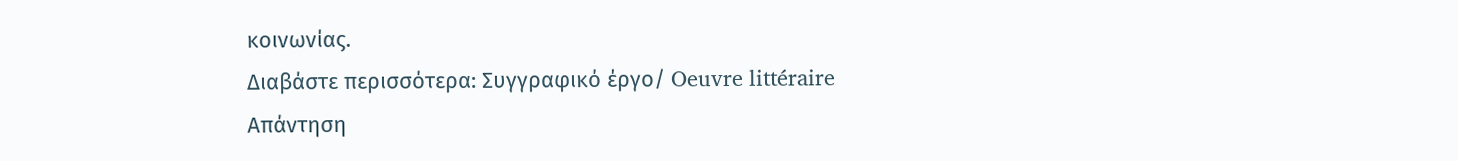κοινωνίας.
Διαβάστε περισσότερα: Συγγραφικό έργο/ Oeuvre littéraire
Απάντηση